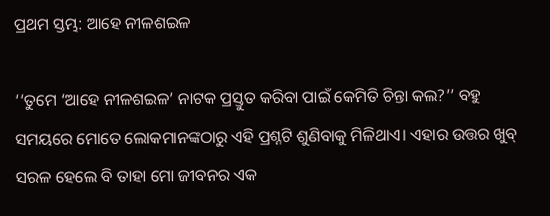ପ୍ରଥମ ସ୍ତମ୍ଭ: ଆହେ ନୀଳଶଇଳ

‘‘ତୁମେ ‘ଆହେ ନୀଳଶଇଳ’ ନାଟକ ପ୍ରସ୍ତୁତ କରିବା ପାଇଁ କେମିତି ଚିନ୍ତା କଲ?’’ ବହୁ ସମୟରେ ମୋତେ ଲୋକମାନଙ୍କଠାରୁ ଏହି ପ୍ରଶ୍ନଟି ଶୁଣିବାକୁ ମିଳିଥାଏ। ଏହାର ଉତ୍ତର ଖୁବ୍‌ ସରଳ ହେଲେ ବି ତାହା ମୋ ଜୀବନର ଏକ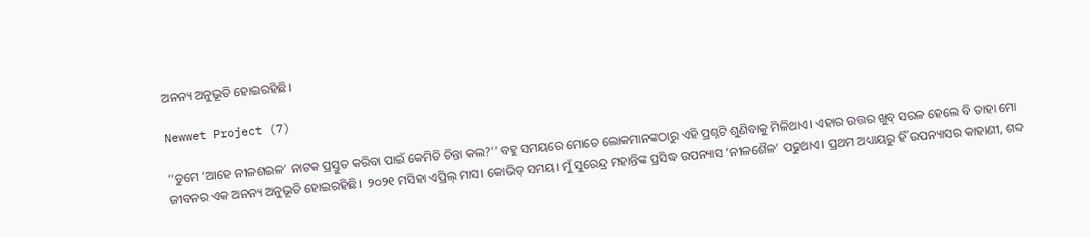ଅନନ୍ୟ ଅନୁଭୂତି ହୋଇରହିଛି।

Newwet Project (7)

‘‘ତୁମେ ‘ଆହେ ନୀଳଶଇଳ’ ନାଟକ ପ୍ରସ୍ତୁତ କରିବା ପାଇଁ କେମିତି ଚିନ୍ତା କଲ?’’ ବହୁ ସମୟରେ ମୋତେ ଲୋକମାନଙ୍କଠାରୁ ଏହି ପ୍ରଶ୍ନଟି ଶୁଣିବାକୁ ମିଳିଥାଏ। ଏହାର ଉତ୍ତର ଖୁବ୍‌ ସରଳ ହେଲେ ବି ତାହା ମୋ ଜୀବନର ଏକ ଅନନ୍ୟ ଅନୁଭୂତି ହୋଇରହିଛି।  ୨୦୨୧ ମସିହା ଏପ୍ରିଲ୍‌ ମାସ। କୋଭିଡ୍‌ ସମୟ। ମୁଁ ସୁରେନ୍ଦ୍ର ମହାନ୍ତିଙ୍କ ପ୍ରସିଦ୍ଧ ଉପନ୍ୟାସ ‘ନୀଳଶୈଳ’ ପଢୁଥାଏ। ପ୍ରଥମ ଅଧ୍ୟାୟରୁ ହିଁ ଉପନ୍ୟାସର କାହାଣୀ, ଶବ୍ଦ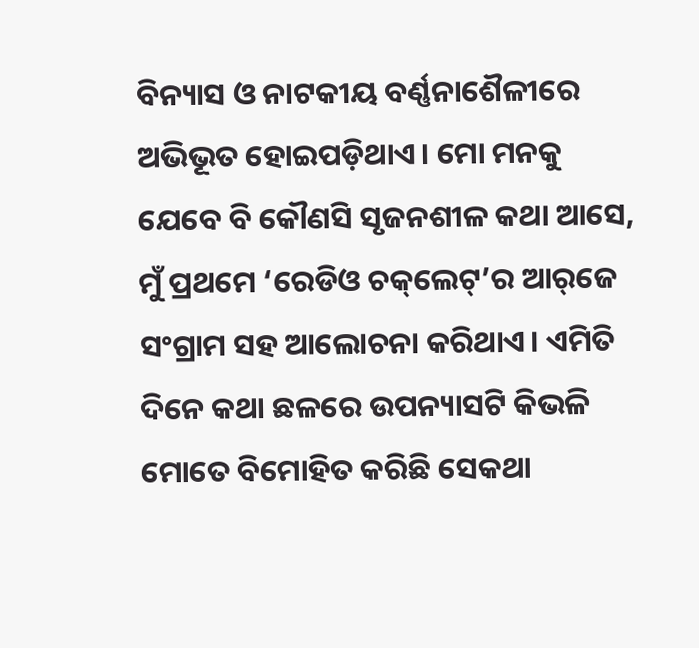ବିନ୍ୟାସ ଓ ନାଟକୀୟ ବର୍ଣ୍ଣନାଶୈଳୀରେ ଅଭିଭୂତ ହୋଇପଡ଼ିଥାଏ। ମୋ ମନକୁ ଯେବେ ବି କୌଣସି ସୃଜନଶୀଳ କଥା ଆସେ, ମୁଁ ପ୍ରଥମେ ‘ରେଡିଓ ଚକ୍‌ଲେଟ୍’ର ଆର୍‌ଜେ ସଂଗ୍ରାମ ସହ ଆଲୋଚନା କରିଥାଏ। ଏମିତି ଦିନେ କଥା ଛଳରେ ଉପନ୍ୟାସଟି କିଭଳି ମୋତେ ବିମୋହିତ କରିଛି ‌ସେକଥା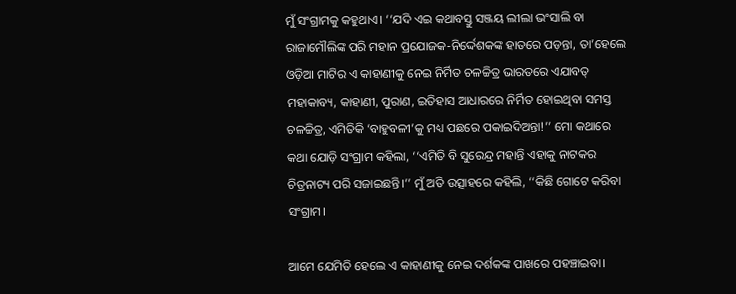ମୁଁ ସଂଗ୍ରାମକୁ କହୁଥାଏ। ‘‘ଯଦି ଏଇ କଥାବସ୍ତୁ ସଞ୍ଜୟ ଲୀଲା ଭଂସାଲି ବା ରାଜାମୌଲିଙ୍କ ପରି ମହାନ ପ୍ରଯୋଜକ-ନିର୍ଦ୍ଦେଶକଙ୍କ ହାତରେ ପଡ଼ନ୍ତା, ତା’ହେଲେ ଓଡ଼ିଆ ମାଟିର ଏ କାହାଣୀକୁ ନେଇ ନିର୍ମିତ ଚଳଚ୍ଚିତ୍ର ଭାରତରେ ଏଯାବତ୍‌ ମହାକାବ୍ୟ, କାହାଣୀ, ପୁରାଣ, ଇତିହାସ ଆଧାରରେ ନିର୍ମିତ ହୋଇଥିବା ସମସ୍ତ ଚଳଚ୍ଚିତ୍ର, ଏମିତିକି ‘ବାହୁବଳୀ’କୁ ମଧ୍ୟ ପଛରେ ପକାଇଦିଅନ୍ତା!’’ ମୋ କଥାରେ କଥା ଯୋଡ଼ି ସଂଗ୍ରାମ କହିଲା, ‘‘ଏମିତି ବି ସୁରେନ୍ଦ୍ର ମହାନ୍ତି ଏହାକୁ ନାଟକର ଚିତ୍ରନାଟ୍ୟ ପରି ସଜାଇଛନ୍ତି।’’ ମୁଁ ଅତି ଉତ୍ସାହରେ କହିଲି, ‘‘କିଛି ଗୋଟେ କରିବା ସଂଗ୍ରାମ।

ଆମେ ଯେମିତି ହେଲେ ଏ କାହାଣୀକୁ ନେଇ ଦର୍ଶକଙ୍କ ପାଖରେ ପହଞ୍ଚାଇବା।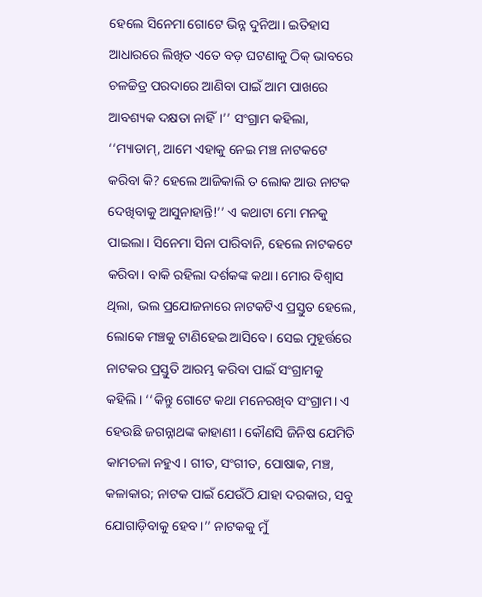ହେଲେ ସିନେମା ଗୋଟେ ଭିନ୍ନ ଦୁନିଆ। ଇତିହାସ ଆଧାରରେ ଲିଖିତ ଏତେ ବଡ଼ ଘଟଣାକୁ ଠିକ୍‌ ଭାବରେ ଚଳଚ୍ଚିତ୍ର ପରଦାରେ ଆଣିବା ପାଇଁ ଆମ ପାଖରେ ଆବଶ୍ୟକ ଦକ୍ଷତା ନାହିଁ।’’ ସଂଗ୍ରାମ କହିଲା, ‘‘ମ୍ୟାଡାମ୍‌, ଆମେ ଏହାକୁ ନେଇ ମଞ୍ଚ ନାଟକଟେ କରିବା କି? ହେଲେ ଆଜିକାଲି ତ ଲୋକ ଆଉ ନାଟକ ଦେଖିବାକୁ ଆସୁନାହାନ୍ତି!’’ ଏ କଥାଟା ମୋ ମନକୁ ପାଇଲା। ସିନେମା ସିନା ପାରିବାନି, ହେଲେ ନାଟକଟେ କରିବା। ବାକି ରହିଲା ଦର୍ଶକଙ୍କ କଥା। ମୋର ବିଶ୍ୱାସ ଥିଲା, ଭଲ ପ୍ରଯୋଜନାରେ ନାଟକଟିଏ ପ୍ରସ୍ତୁତ ହେଲେ, ଲୋକେ ମଞ୍ଚକୁ ଟାଣିହେଇ ଆସିବେ। ସେଇ ମୁହୂର୍ତ୍ତରେ ନାଟକର ପ୍ରସ୍ତୁତି ଆରମ୍ଭ କରିବା ପାଇଁ ସଂଗ୍ରାମକୁ କହିଲି। ‘‘କିନ୍ତୁ ଗୋଟେ କଥା ମନେରଖିବ ସଂଗ୍ରାମ। ଏ ହେଉଛି ଜଗନ୍ନାଥଙ୍କ କାହାଣୀ। କୌଣସି ଜିନିଷ ଯେମିତି କାମଚଳା ନହୁଏ। ଗୀତ, ସଂଗୀତ, ପୋଷାକ, ମଞ୍ଚ, କଳାକାର; ନାଟକ ପାଇଁ ଯେଉଁଠି ଯାହା ଦରକାର, ସବୁ ଯୋଗାଡ଼ିବାକୁ ହେବ।’’ ନାଟକକୁ ମୁଁ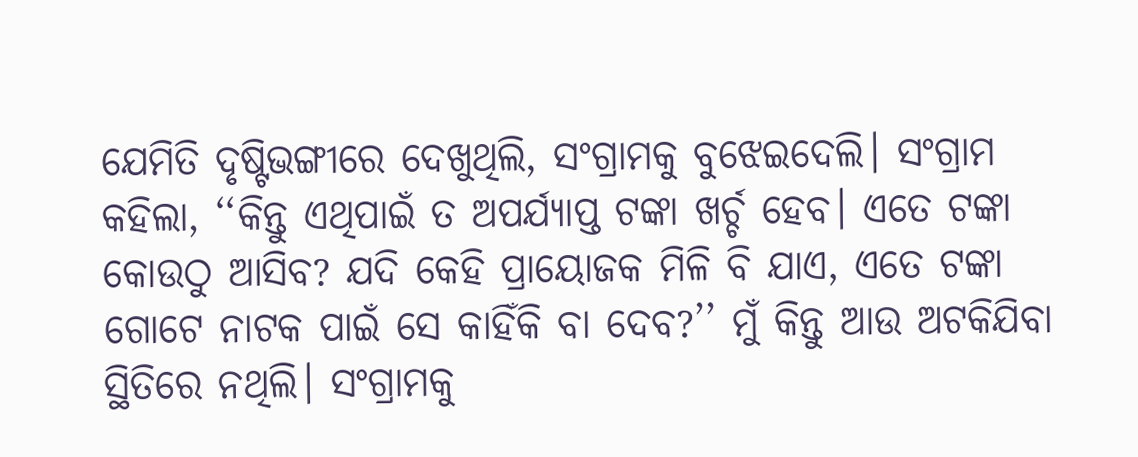ଯେମିତି ଦୃଷ୍ଟିଭଙ୍ଗୀରେ ଦେଖୁଥିଲି, ସଂଗ୍ରାମକୁ ବୁଝେଇଦେଲି। ସଂଗ୍ରାମ କହିଲା, ‘‘କିନ୍ତୁ ଏଥିପାଇଁ ତ ଅପର୍ଯ୍ୟାପ୍ତ ଟଙ୍କା ଖର୍ଚ୍ଚ ହେବ। ଏତେ ଟଙ୍କା କୋଉଠୁ ଆସିବ? ଯଦି କେହି ପ୍ରାୟୋଜକ ମିଳି ବି ଯାଏ, ଏତେ ଟଙ୍କା ଗୋଟେ ନାଟକ ପାଇଁ ସେ କାହିଁକି ବା ଦେବ?’’ ମୁଁ କିନ୍ତୁ ଆଉ ଅଟକିଯିବା ସ୍ଥିତିରେ ନଥିଲି। ସଂଗ୍ରାମକୁ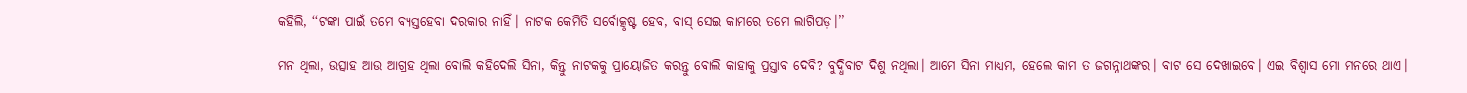କହିଲି, ‘‘ଟଙ୍କା ପାଇଁ ତମେ ବ୍ୟସ୍ତହେବା ଦରକାର ନାହିଁ। ନାଟକ କେମିତି ସର୍ବୋତ୍କୃଷ୍ଟ ହେବ, ବାସ୍ ସେଇ କାମରେ ତମେ ଲାଗିପଡ଼।’’

ମନ ଥିଲା, ଉତ୍ସାହ ଆଉ ଆଗ୍ରହ ଥିଲା ବୋଲି କହିଦେଲି ସିନା, କିନ୍ତୁ ନାଟକକୁ ପ୍ରାୟୋଜିତ କରନ୍ତୁ ବୋଲି କାହାକୁ ପ୍ରସ୍ତାବ ଦେବି? ବୁଦ୍ଧିବାଟ ଦିଶୁ ନଥିଲା। ଆମେ ସିନା ମାଧ୍ୟମ, ହେଲେ କାମ ତ ଜଗନ୍ନାଥଙ୍କର। ବାଟ ସେ ଦେଖାଇବେ। ଏଇ ବିଶ୍ବାସ ମୋ ମନରେ ଥାଏ।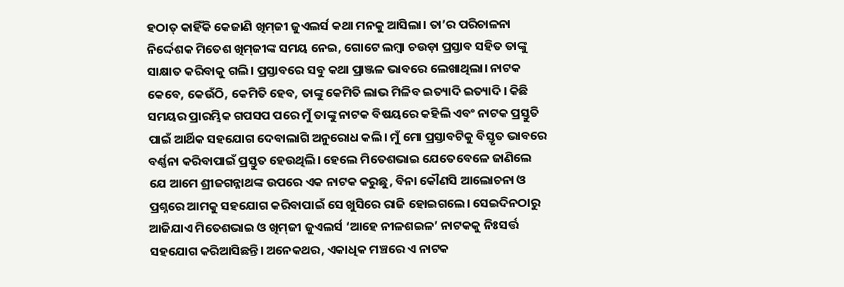ହଠାତ୍‌ କାହିଁକି କେଜାଣି ଖିମ୍‌ଜୀ ଜୁଏଲର୍ସ କଥା ମନକୁ ଆସିଲା। ତା’ର ପରିଚାଳନା ନିର୍ଦ୍ଦେଶକ ମିତେଶ ଖିମ୍‌ଜୀଙ୍କ ସମୟ ନେଇ, ଗୋଟେ ଲମ୍ବା ଚଉଡ଼ା ପ୍ରସ୍ତାବ ସହିତ ତାଙ୍କୁ ସାକ୍ଷାତ କରିବାକୁ ଗଲି। ପ୍ରସ୍ତାବରେ ସବୁ କଥା ପ୍ରାଞ୍ଜଳ ଭାବରେ ଲେଖାଥିଲା। ନାଟକ କେବେ, କେଉଁଠି, କେମିତି ହେବ, ତାଙ୍କୁ କେମିତି ଲାଭ ମିଳିବ ଇତ୍ୟାଦି ଇତ୍ୟାଦି। କିଛି ସମୟର ପ୍ରାରମ୍ଭିକ ଗପସପ ପରେ ମୁଁ ତାଙ୍କୁ ନାଟକ ବିଷୟରେ କହିଲି ଏବଂ ନାଟକ ପ୍ରସ୍ତୁତି ପାଇଁ ଆର୍ଥିକ ସହଯୋଗ ଦେବାଲାଗି ଅନୁରୋଧ କଲି। ମୁଁ ମୋ ପ୍ରସ୍ତାବଟିକୁ ବିସ୍ତୃତ ଭାବରେ ବର୍ଣ୍ଣନା କରିବାପାଇଁ ପ୍ରସ୍ତୁତ ହେଉଥିଲି। ହେଲେ ମିତେଶଭାଇ ଯେତେବେଳେ ଜାଣିଲେ ଯେ ଆମେ ଶ୍ରୀଜଗନ୍ନାଥଙ୍କ ଉପରେ ଏକ ନାଟକ କରୁଛୁ, ବିନା କୌଣସି ଆଲୋଚନା ଓ ପ୍ରଶ୍ନରେ ଆମକୁ ସହଯୋଗ କରିବାପାଇଁ ସେ ଖୁସିରେ ରାଜି ହୋଇଗଲେ। ସେଇଦିନଠାରୁ ଆଜିଯାଏ ମିତେଶଭାଇ ଓ ଖିମ୍‌ଜୀ ଜୁଏଲର୍ସ ‘ଆହେ ନୀଳଶଇଳ’ ନାଟକକୁ ନିଃସର୍ତ୍ତ ସହଯୋଗ କରିଆସିଛନ୍ତି। ଅନେକଥର, ଏକାଧିକ ମଞ୍ଚରେ ଏ ନାଟକ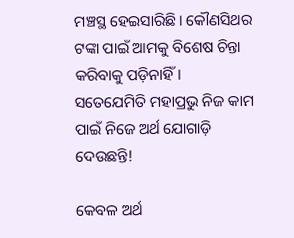ମଞ୍ଚସ୍ଥ ହେଇସାରିଛି। କୌଣସିଥର ଟଙ୍କା ପାଇଁ ଆମକୁ ବିଶେଷ ଚିନ୍ତା କରିବାକୁ ପଡ଼ିନାହିଁ। ସତେଯେମିତି ମହାପ୍ରଭୁ ନିଜ କାମ ପାଇଁ ନିଜେ ଅର୍ଥ ଯୋଗାଡ଼ି ଦେଉଛନ୍ତି!

କେବଳ ଅର୍ଥ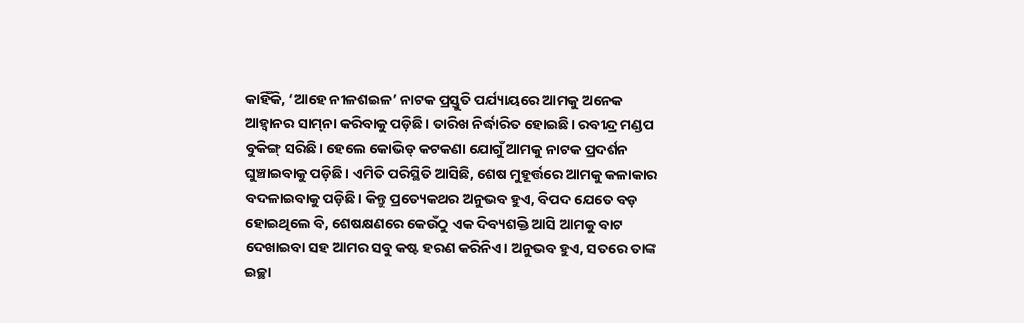କାହିଁକି, ‘ଆହେ ନୀଳଶଇଳ’ ନାଟକ ପ୍ରସ୍ତୁତି ପର୍ଯ୍ୟାୟରେ ଆମକୁ ଅନେକ ଆହ୍ୱାନର ସାମ୍‌ନା କରିବାକୁ ପଡ଼ିଛି। ତାରିଖ ନିର୍ଦ୍ଧାରିତ ହୋଇଛି। ରବୀନ୍ଦ୍ର ମଣ୍ଡପ ବୁକିଙ୍ଗ୍‌ ସରିଛି। ହେଲେ କୋଭିଡ୍‌ କଟକଣା ଯୋଗୁଁ ଆମକୁ ନାଟକ ପ୍ରଦର୍ଶନ ଘୁଞ୍ଚାଇବାକୁ ପଡ଼ିଛି। ଏମିତି ପରିସ୍ଥିତି ଆସିଛି, ଶେଷ ମୁହୂର୍ତ୍ତରେ ଆମକୁ କଳାକାର ବଦଳାଇବାକୁ ପଡ଼ିଛି। କିନ୍ତୁ ପ୍ରତ୍ୟେକଥର ଅନୁଭବ ହୁଏ, ବିପଦ ଯେତେ ବଡ଼ ହୋଇଥିଲେ ବି, ଶେଷକ୍ଷଣରେ କେଉଁଠୁ ଏକ ଦିବ୍ୟଶକ୍ତି ଆସି ଆମକୁ ବାଟ ଦେଖାଇବା ସହ ଆମର ସବୁ କଷ୍ଟ ହରଣ କରିନିଏ। ଅନୁଭବ ହୁଏ, ସତରେ ତାଙ୍କ ଇଚ୍ଛା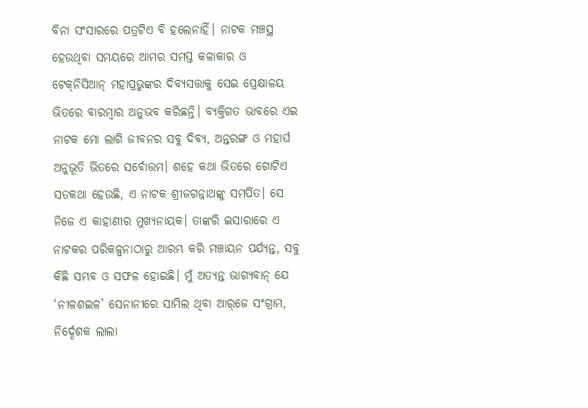ବିନା ସଂସାରରେ ପତ୍ରଟିଏ ବି ହଲେନାହିଁ। ନାଟକ ମଞ୍ଚସ୍ଥ ହେଉଥିବା ସମୟରେ ଆମର ସମସ୍ତ କଳାକାର ଓ ଟେକ୍‌ନିସିଆନ୍‌ ମହାପ୍ରଭୁଙ୍କର ଦିବ୍ୟସତ୍ତାକୁ ସେଇ ପ୍ରେକ୍ଷାଳୟ ଭିତରେ ବାରମ୍ବାର ଅନୁଭବ କରିଛନ୍ତି। ବ୍ୟକ୍ତିଗତ ଭାବରେ ଏଇ ନାଟକ ମୋ ଲାଗି ଜୀବନର ସବୁ ଦିବ୍ୟ, ଅନ୍ତରଙ୍ଗ ଓ ମହାର୍ଘ ଅନୁଭୂତି ଭିତରେ ସର୍ବୋତ୍ତମ। ଶହେ କଥା ଭିତରେ ଗୋଟିଏ ସତକଥା ହେଉଛି, ଏ ନାଟକ ଶ୍ରୀଜଗନ୍ନାଥଙ୍କୁ ସମର୍ପିତ। ସେ ନିଜେ ଏ କାହାଣୀର ମୁଖ୍ୟନାୟକ। ତାଙ୍କରି ଇସାରାରେ ଏ ନାଟକର ପରିକଳ୍ପନାଠାରୁ ଆରମ୍ଭ କରି ମଞ୍ଚାୟନ ପର୍ଯ୍ୟନ୍ତ, ସବୁ କିଛି ସମ୍ଭବ ଓ ସଫଳ ହୋଇଛି। ମୁଁ ଅତ୍ୟନ୍ତ ଭାଗ୍ୟବାନ୍‌ ଯେ ‘ନୀଳଶଇଳ’ ସେନାନୀରେ ସାମିଲ ଥିବା ଆର୍‌ଜେ ସଂଗ୍ରାମ, ନିର୍ଦ୍ଦେଶକ ଲାଲା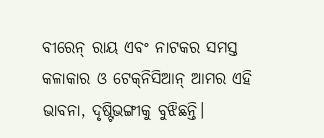ବୀରେନ୍‌ ରାୟ ଏବଂ ନାଟକର ସମସ୍ତ କଳାକାର ଓ ଟେକ୍‌ନିସିଆନ୍ ଆମର ଏହି ଭାବନା, ଦୃଷ୍ଟିଭଙ୍ଗୀକୁ ବୁଝିଛନ୍ତି।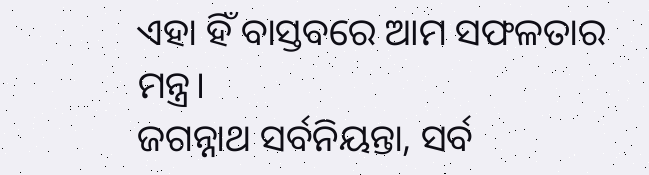ଏହା ହିଁ ବାସ୍ତବରେ ଆମ ସଫଳତାର ମନ୍ତ୍ର।
ଜଗନ୍ନାଥ ସର୍ବନିୟନ୍ତା, ସର୍ବ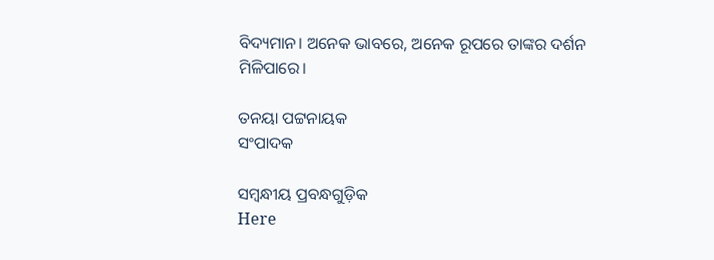ବିଦ୍ୟମାନ। ଅନେକ ଭାବରେ, ଅନେକ ରୂପରେ ତାଙ୍କର ଦର୍ଶନ ମିଳିପାରେ।

ତନୟା ପଟ୍ଟନାୟକ
ସଂପାଦକ

ସମ୍ବନ୍ଧୀୟ ପ୍ରବନ୍ଧଗୁଡ଼ିକ
Here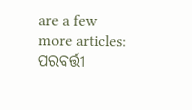are a few more articles:
ପରବର୍ତ୍ତୀ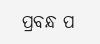ପ୍ରବନ୍ଧ ପ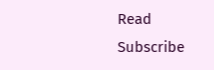Read
Subscribe